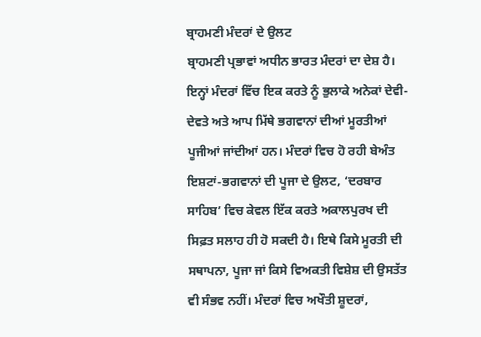ਬ੍ਰਾਹਮਣੀ ਮੰਦਰਾਂ ਦੇ ਉਲਟ
ਬ੍ਰਾਹਮਣੀ ਪ੍ਰਭਾਵਾਂ ਅਧੀਨ ਭਾਰਤ ਮੰਦਰਾਂ ਦਾ ਦੇਸ਼ ਹੈ। ਇਨ੍ਹਾਂ ਮੰਦਰਾਂ ਵਿੱਚ ਇਕ ਕਰਤੇ ਨੂੰ ਭੁਲਾਕੇ ਅਨੇਕਾਂ ਦੇਵੀ-ਦੇਵਤੇ ਅਤੇ ਆਪ ਮਿੱਥੇ ਭਗਵਾਨਾਂ ਦੀਆਂ ਮੂਰਤੀਆਂ ਪੂਜੀਆਂ ਜਾਂਦੀਆਂ ਹਨ। ਮੰਦਰਾਂ ਵਿਚ ਹੋ ਰਹੀ ਬੇਅੰਤ ਇਸ਼ਟਾਂ-ਭਗਵਾਨਾਂ ਦੀ ਪੂਜਾ ਦੇ ਉਲਟ, ‘ਦਰਬਾਰ ਸਾਹਿਬ’ ਵਿਚ ਕੇਵਲ ਇੱਕ ਕਰਤੇ ਅਕਾਲਪੁਰਖ ਦੀ ਸਿਫ਼ਤ ਸਲਾਹ ਹੀ ਹੋ ਸਕਦੀ ਹੈ। ਇਥੇ ਕਿਸੇ ਮੂਰਤੀ ਦੀ ਸਥਾਪਨਾ, ਪੂਜਾ ਜਾਂ ਕਿਸੇ ਵਿਅਕਤੀ ਵਿਸ਼ੇਸ਼ ਦੀ ਉਸਤੱਤ ਵੀ ਸੰਭਵ ਨਹੀਂ। ਮੰਦਰਾਂ ਵਿਚ ਅਖੌਤੀ ਸ਼ੂਦਰਾਂ,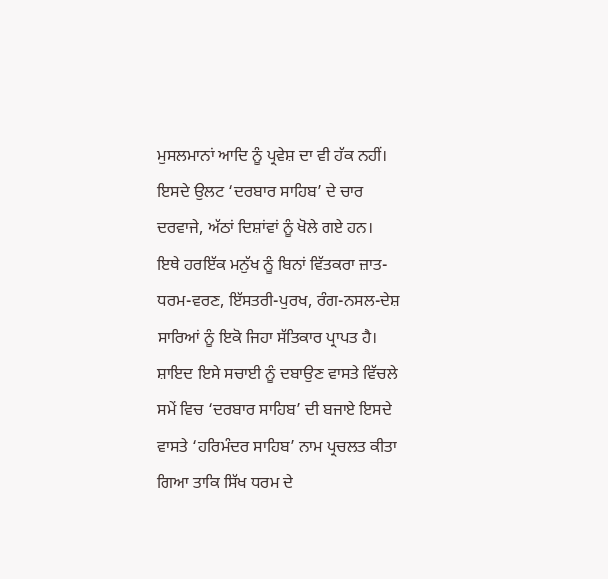ਮੁਸਲਮਾਨਾਂ ਆਦਿ ਨੂੰ ਪ੍ਰਵੇਸ਼ ਦਾ ਵੀ ਹੱਕ ਨਹੀਂ। ਇਸਦੇ ਉਲਟ ‘ਦਰਬਾਰ ਸਾਹਿਬ’ ਦੇ ਚਾਰ ਦਰਵਾਜੇ, ਅੱਠਾਂ ਦਿਸ਼ਾਂਵਾਂ ਨੂੰ ਖੋਲੇ ਗਏ ਹਨ। ਇਥੇ ਹਰਇੱਕ ਮਨੁੱਖ ਨੂੰ ਬਿਨਾਂ ਵਿੱਤਕਰਾ ਜ਼ਾਤ-ਧਰਮ-ਵਰਣ, ਇੱਸਤਰੀ-ਪੁਰਖ, ਰੰਗ-ਨਸਲ-ਦੇਸ਼ ਸਾਰਿਆਂ ਨੂੰ ਇਕੋ ਜਿਹਾ ਸੱਤਿਕਾਰ ਪ੍ਰਾਪਤ ਹੈ। ਸ਼ਾਇਦ ਇਸੇ ਸਚਾਈ ਨੂੰ ਦਬਾਉਣ ਵਾਸਤੇ ਵਿੱਚਲੇ ਸਮੇਂ ਵਿਚ ‘ਦਰਬਾਰ ਸਾਹਿਬ’ ਦੀ ਬਜਾਏ ਇਸਦੇ ਵਾਸਤੇ ‘ਹਰਿਮੰਦਰ ਸਾਹਿਬ’ ਨਾਮ ਪ੍ਰਚਲਤ ਕੀਤਾ ਗਿਆ ਤਾਕਿ ਸਿੱਖ ਧਰਮ ਦੇ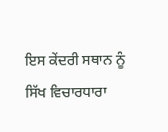ਇਸ ਕੇਂਦਰੀ ਸਥਾਨ ਨੂੰ ਸਿੱਖ ਵਿਚਾਰਧਾਰਾ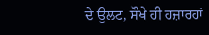ਦੇ ਉਲਟ, ਸੌਖੇ ਹੀ ਹਜ਼ਾਰਹਾਂ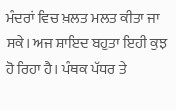ਮੰਦਰਾਂ ਵਿਚ ਖ਼ਲਤ ਮਲਤ ਕੀਤਾ ਜਾ ਸਕੇ। ਅਜ ਸ਼ਾਇਦ ਬਹੁਤਾ ਇਹੀ ਕੁਝ ਹੋ ਰਿਹਾ ਹੈ। ਪੰਥਕ ਪੱਧਰ ਤੇ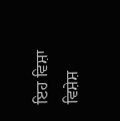ਇਹ ਵਿਸ਼ਾ ਵਿਸ਼ੇਸ਼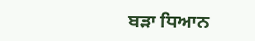ਬੜਾ ਧਿਆਨ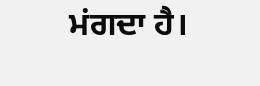ਮਂਗਦਾ ਹੈ।